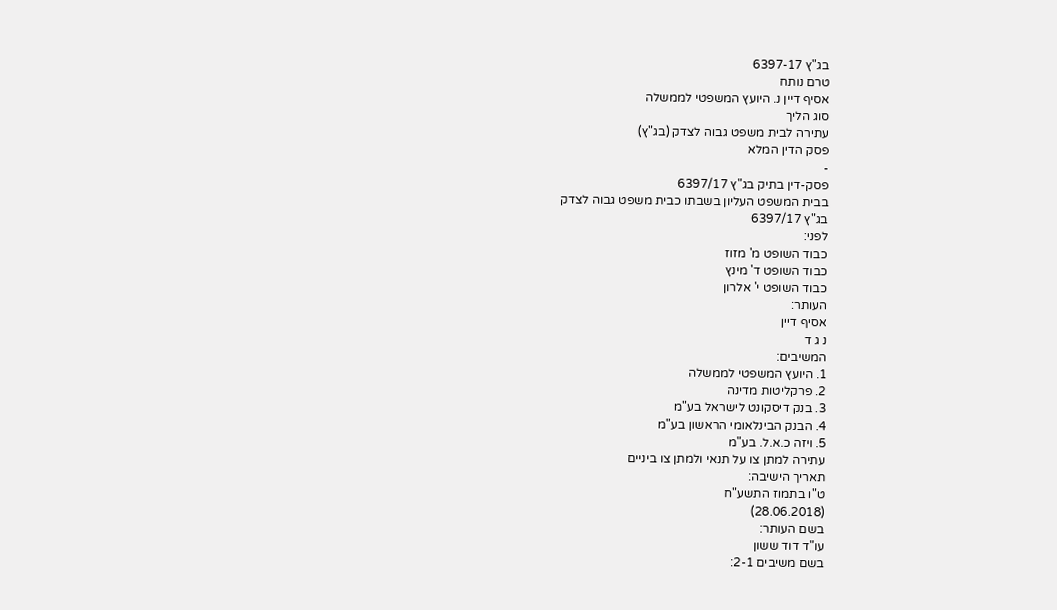בג"ץ 6397-17
טרם נותח
אסיף דיין נ. היועץ המשפטי לממשלה
סוג הליך
עתירה לבית משפט גבוה לצדק (בג"ץ)
פסק הדין המלא
-
פסק-דין בתיק בג"ץ 6397/17
בבית המשפט העליון בשבתו כבית משפט גבוה לצדק
בג"ץ 6397/17
לפני:
כבוד השופט מ' מזוז
כבוד השופט ד' מינץ
כבוד השופט י' אלרון
העותר:
אסיף דיין
נ ג ד
המשיבים:
1. היועץ המשפטי לממשלה
2. פרקליטות מדינה
3. בנק דיסקונט לישראל בע"מ
4. הבנק הבינלאומי הראשון בע"מ
5. ויזה כ.א.ל. בע"מ
עתירה למתן צו על תנאי ולמתן צו ביניים
תאריך הישיבה:
ט"ו בתמוז התשע"ח
(28.06.2018)
בשם העותר:
עו"ד דוד ששון
בשם משיבים 2-1: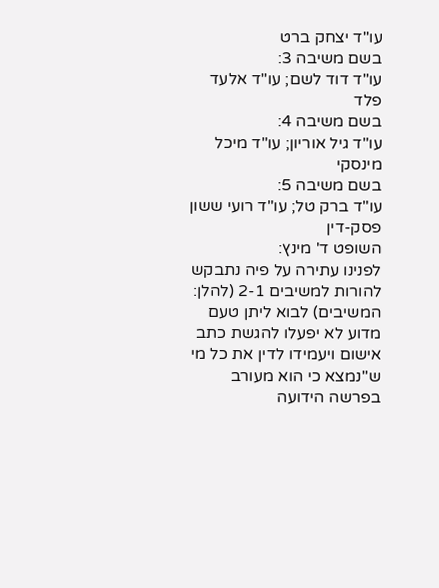עו"ד יצחק ברט
בשם משיבה 3:
עו"ד דוד לשם; עו"ד אלעד פלד
בשם משיבה 4:
עו"ד גיל אוריון; עו"ד מיכל מינסקי
בשם משיבה 5:
עו"ד ברק טל; עו"ד רועי ששון
פסק-דין
השופט ד' מינץ:
לפנינו עתירה על פיה נתבקש להורות למשיבים 2-1 (להלן: המשיבים) לבוא ליתן טעם מדוע לא יפעלו להגשת כתב אישום ויעמידו לדין את כל מי ש"נמצא כי הוא מעורב בפרשה הידועה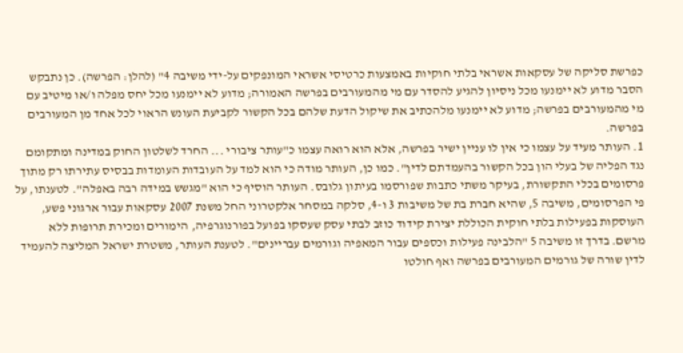כפרשת סליקה של עסקאות אשראי בלתי חוקיות באמצעות כרטיסי אשראי המונפקים על-ידי משיבה 4" (להלן: הפרשה). כן נתבקש הסבר מדוע לא יימנעו מכל ניסיון להגיע להסדר עם מי מהמעורבים בפרשה האמורה; מדוע לא יימנעו מכל יחס מפלה ו/או מיטיב עם מי מהמעורבים בפרשה; מדוע לא יימנעו מלהכתיב את שיקול הדעת שלהם בכל הקשור לקביעת העונש הראוי לכל אחד מן המעורבים בפרשה.
1. העותר מעיד על עצמו כי אין לו עניין ישיר בפרשה, אלא הוא רואה עצמו כ"עותר ציבורי ... החרד לשלטון החוק במדינה ומתקומם נגד הפליה של בעלי הון בכל הקשור בהעמדתם לדין". כמו כן, העותר מודה כי הוא למד על העובדות העומדות בבסיס עתירתו רק מתוך פרסומים בכלי התקשורת, בעיקר משתי כתבות שפורסמו בעיתון גלובס. העותר הוסיף כי הוא "מגשש במידה רבה באפלה". לטענתו, על פי הפרסומים, משיבה 5, שהיא חברת בת של משיבות 3 ו-4, סלקה במסחר אלקטרוני החל משנת 2007 עסקאות עבור ארגוני פשע, העוסקות בפעילות בלתי חוקית הכוללת יצירת קידוד כוזב לבתי עסק שעסקו בפועל בפורנוגרפיה, הימורים ומכירת תרופות ללא מרשם. בדרך זו משיבה 5 "הלבינה פעילות וכספים עבור המאפיה וגורמים עבריינים". לטענת העותר, משטרת ישראל המליצה להעמיד לדין שורה של גורמים המעורבים בפרשה ואף חולטו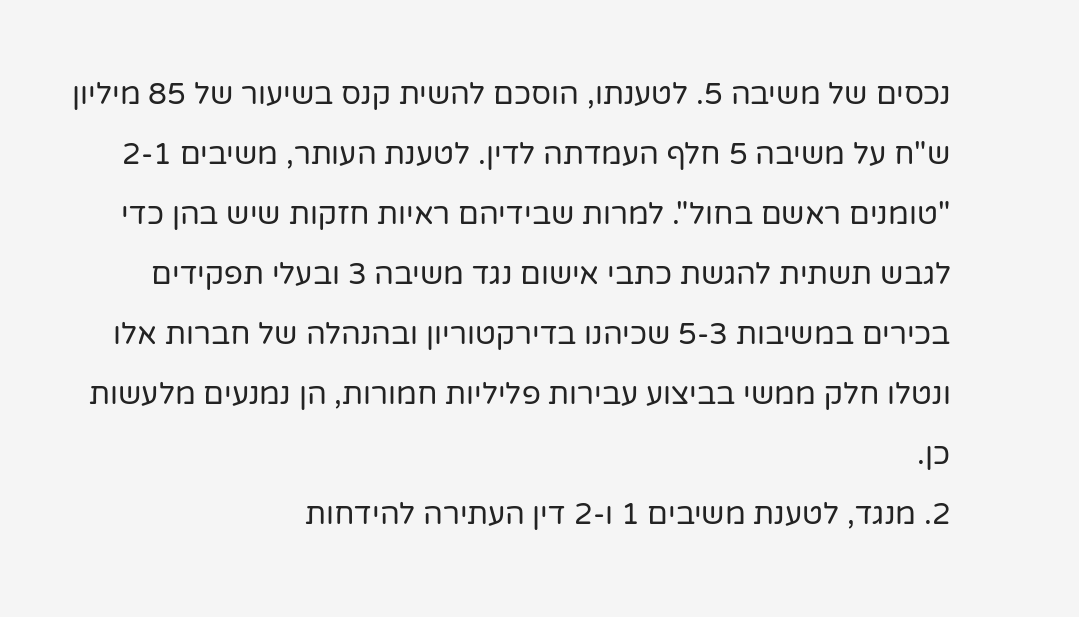נכסים של משיבה 5. לטענתו, הוסכם להשית קנס בשיעור של 85 מיליון ש"ח על משיבה 5 חלף העמדתה לדין. לטענת העותר, משיבים 2-1 "טומנים ראשם בחול". למרות שבידיהם ראיות חזקות שיש בהן כדי לגבש תשתית להגשת כתבי אישום נגד משיבה 3 ובעלי תפקידים בכירים במשיבות 5-3 שכיהנו בדירקטוריון ובהנהלה של חברות אלו ונטלו חלק ממשי בביצוע עבירות פליליות חמורות, הן נמנעים מלעשות כן.
2. מנגד, לטענת משיבים 1 ו-2 דין העתירה להידחות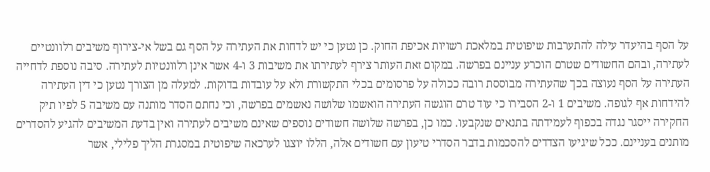על הסף בהיעדר עילה להתערבות שיפוטית במלאכת רשויות אכיפת החוק. כן נטען כי יש לדחות את העתירה על הסף גם בשל אי-צירוף משיבים רלוונטיים לעתירה, ובהם החשודים שטרם הוכרע עניינם בפרשה. במקום זאת העותר צירף לעתירתו את משיבות 3 ו-4 אשר אינן רלוונטיות לעתירה. סיבה נוספת לדחייה העתירה על הסף נעוצה בכך שהעתירה מבוססת רובה ככולה על פרסומים בכלי התקשורת ולא על עובדות בדוקות. למעלה מן הצורך נטען כי דין העתירה להידחות אף לגופה. משיבים 1 ו-2 הסבירו כי עוד טרם הוגשה העתירה הואשמו שלושה נאשמים בפרשה, וכי נחתם הסדר מותנה עם משיבה 5 לפיו תיק החקירה ייסגר נגדה בכפוף לעמידתה בתנאים שנקבעו. כמו כן, בפרשה שלושה חשודים נוספים שאינם משיבים לעתירה ואין בדעת המשיבים להגיע להסדרים מותנים בעניינם. ככל שיגיעו הצדדים להסכמות בדבר הסדרי טיעון עם חשודים אלה, הללו יוצגו לערכאה שיפוטית במסגרת הליך פלילי, אשר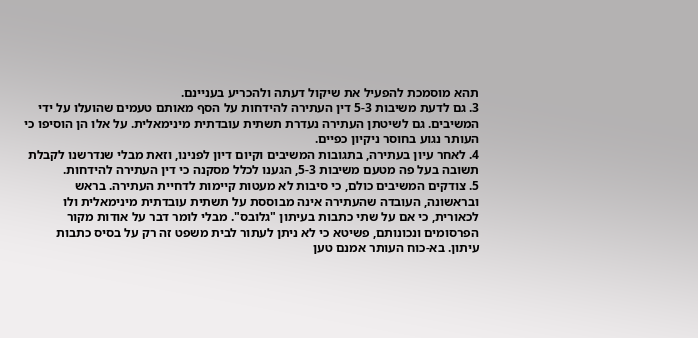תהא מוסמכת להפעיל את שיקול דעתה ולהכריע בעניינם.
3. גם לדעת משיבות 5-3 דין העתירה להידחות על הסף מאותם טעמים שהועלו על ידי המשיבים. גם לשיטתן העתירה נעדרת תשתית עובדתית מינימאלית. על אלו הן הוסיפו כי העותר נגוע בחוסר ניקיון כפיים.
4. לאחר עיון בעתירה, בתגובות המשיבים וקיום דיון לפנינו, וזאת מבלי שנדרשנו לקבלת תשובה בעל פה מטעם משיבות 5-3, הגענו לכלל מסקנה כי דין העתירה להידחות.
5. צודקים המשיבים כולם, כי סיבות לא מעטות קיימות לדחיית העתירה. בראש ובראשונה, העובדה שהעתירה אינה מבוססת על תשתית עובדתית מינימאלית ולו לכאורית, כי אם על שתי כתבות בעיתון "גלובס". מבלי לומר דבר על אודות מקור הפרסומים ונכונותם, פשיטא כי לא ניתן לעתור לבית משפט זה רק על בסיס כתבות עיתון. בא-כוח העותר אמנם טען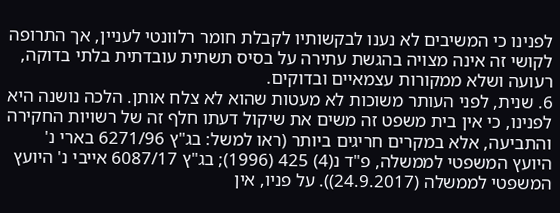לפנינו כי המשיבים לא נענו לבקשותיו לקבלת חומר רלוונטי לעניין, אך התרופה לקושי זה אינה מצויה בהגשת עתירה על בסיס תשתית עובדתית בלתי בדוקה, רעועה ושלא ממקורות עצמאיים ובדוקים.
6. שנית, לפני העותר משוכות לא מעטות שהוא לא צלח אותן. הלכה נושנה היא לפנינו, כי אין בית משפט זה משים את שיקול דעתו חלף זה של רשויות החקירה והתביעה, אלא במקרים חריגים ביותר (ראו למשל: בג"ץ 6271/96 בארי נ' היועץ המשפטי לממשלה, פ"ד נ(4) 425 (1996); בג"ץ 6087/17 אייבי נ' היועץ המשפטי לממשלה (24.9.2017)). על פניו, אין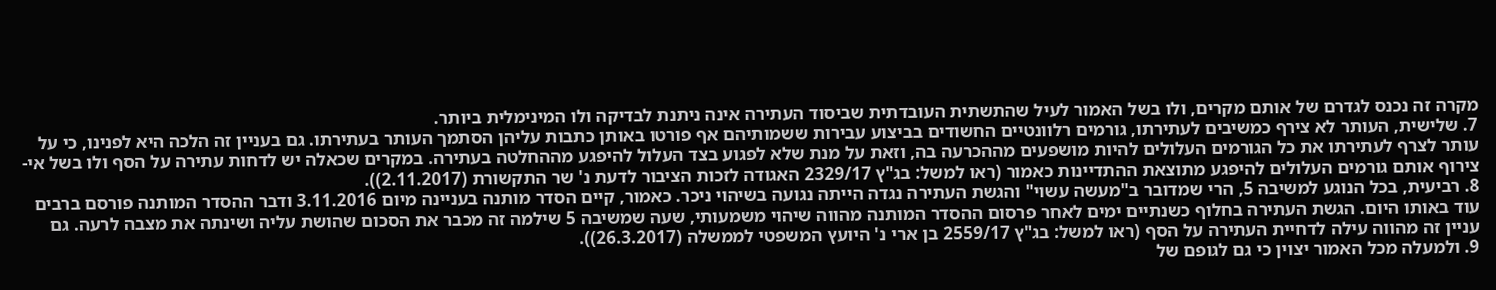מקרה זה נכנס לגדרם של אותם מקרים, ולו בשל האמור לעיל שהתשתית העובדתית שביסוד העתירה אינה ניתנת לבדיקה ולו המינימלית ביותר.
7. שלישית, העותר לא צירף כמשיבים לעתירתו, גורמים רלוונטיים החשודים בביצוע עבירות ששמותיהם אף פורטו באותן כתבות עליהן הסתמך העותר בעתירתו. גם בעניין זה הלכה היא לפנינו, כי על עותר לצרף לעתירתו את כל הגורמים העלולים להיות מושפעים מההכרעה בה, וזאת על מנת שלא לפגוע בצד העלול להיפגע מההחלטה בעתירה. במקרים שכאלה יש לדחות עתירה על הסף ולו בשל אי-צירוף אותם גורמים העלולים להיפגע מתוצאת ההתדיינות כאמור (ראו למשל: בג"ץ 2329/17 האגודה לזכות הציבור לדעת נ' שר התקשורת (2.11.2017)).
8. רביעית, בכל הנוגע למשיבה 5, הרי שמדובר ב"מעשה עשוי" והגשת העתירה נגדה הייתה נגועה בשיהוי ניכר. כאמור, קיים הסדר מותנה בעניינה מיום 3.11.2016 ודבר ההסדר המותנה פורסם ברבים עוד באותו היום. הגשת העתירה בחלוף כשנתיים ימים לאחר פרסום ההסדר המותנה מהווה שיהוי משמעותי, שעה שמשיבה 5 שילמה זה מכבר את הסכום שהושת עליה ושינתה את מצבה לרעה. גם עניין זה מהווה עילה לדחיית העתירה על הסף (ראו למשל: בג"ץ 2559/17 בן ארי נ' היועץ המשפטי לממשלה (26.3.2017)).
9. ולמעלה מכל האמור יצוין כי גם לגופם של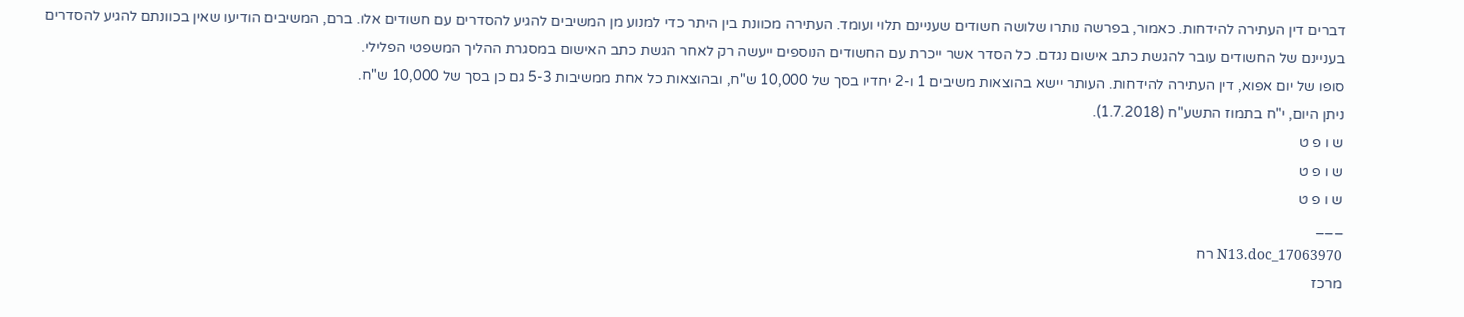דברים דין העתירה להידחות. כאמור, בפרשה נותרו שלושה חשודים שעניינם תלוי ועומד. העתירה מכוונת בין היתר כדי למנוע מן המשיבים להגיע להסדרים עם חשודים אלו. ברם, המשיבים הודיעו שאין בכוונתם להגיע להסדרים בעניינם של החשודים עובר להגשת כתב אישום נגדם. כל הסדר אשר ייכרת עם החשודים הנוספים ייעשה רק לאחר הגשת כתב האישום במסגרת ההליך המשפטי הפלילי.
סופו של יום אפוא, דין העתירה להידחות. העותר יישא בהוצאות משיבים 1 ו-2 יחדיו בסך של 10,000 ש"ח, ובהוצאות כל אחת ממשיבות 5-3 גם כן בסך של 10,000 ש"ח.
ניתן היום, י"ח בתמוז התשע"ח (1.7.2018).
ש ו פ ט
ש ו פ ט
ש ו פ ט
___
17063970_N13.doc רח
מרכז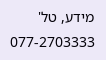מידע, טל' 077-2703333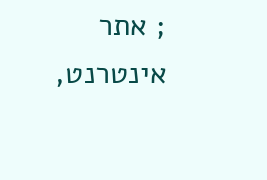; אתר אינטרנט,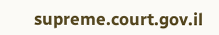supreme.court.gov.il